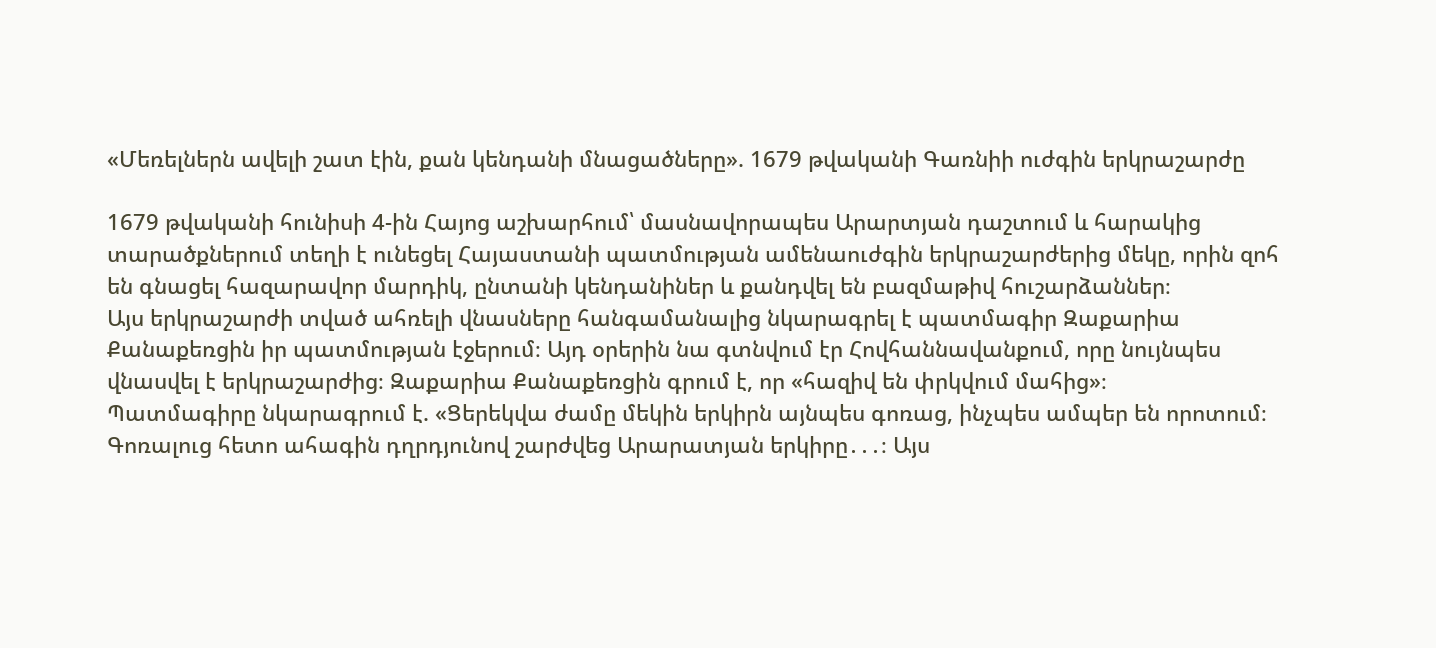«Մեռելներն ավելի շատ էին, քան կենդանի մնացածները». 1679 թվականի Գառնիի ուժգին երկրաշարժը

1679 թվականի հունիսի 4-ին Հայոց աշխարհում՝ մասնավորապես Արարտյան դաշտում և հարակից տարածքներում տեղի է ունեցել Հայաստանի պատմության ամենաուժգին երկրաշարժերից մեկը, որին զոհ են գնացել հազարավոր մարդիկ, ընտանի կենդանիներ և քանդվել են բազմաթիվ հուշարձաններ։
Այս երկրաշարժի տված ահռելի վնասները հանգամանալից նկարագրել է պատմագիր Զաքարիա Քանաքեռցին իր պատմության էջերում։ Այդ օրերին նա գտնվում էր Հովհաննավանքում, որը նույնպես վնասվել է երկրաշարժից։ Զաքարիա Քանաքեռցին գրում է, որ «հազիվ են փրկվում մահից»։
Պատմագիրը նկարագրում է. «Ցերեկվա ժամը մեկին երկիրն այնպես գոռաց, ինչպես ամպեր են որոտում։ Գոռալուց հետո ահագին դղրդյունով շարժվեց Արարատյան երկիրը․․․։ Այս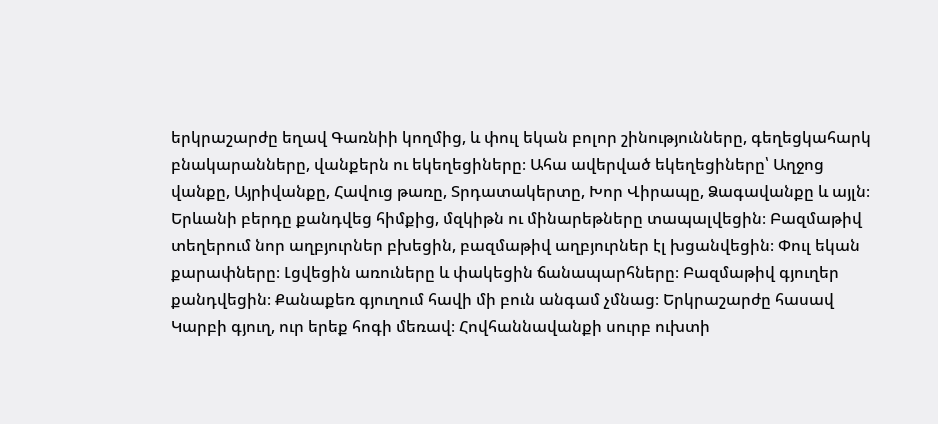երկրաշարժը եղավ Գառնիի կողմից, և փուլ եկան բոլոր շինությունները, գեղեցկահարկ բնակարանները, վանքերն ու եկեղեցիները։ Ահա ավերված եկեղեցիները՝ Աղջոց վանքը, Այրիվանքը, Հավուց թառը, Տրդատակերտը, Խոր Վիրապը, Ձագավանքը և այլն։ Երևանի բերդը քանդվեց հիմքից, մզկիթն ու մինարեթները տապալվեցին։ Բազմաթիվ տեղերում նոր աղբյուրներ բխեցին, բազմաթիվ աղբյուրներ էլ խցանվեցին։ Փուլ եկան քարափները։ Լցվեցին առուները և փակեցին ճանապարհները։ Բազմաթիվ գյուղեր քանդվեցին։ Քանաքեռ գյուղում հավի մի բուն անգամ չմնաց։ Երկրաշարժը հասավ Կարբի գյուղ, ուր երեք հոգի մեռավ։ Հովհաննավանքի սուրբ ուխտի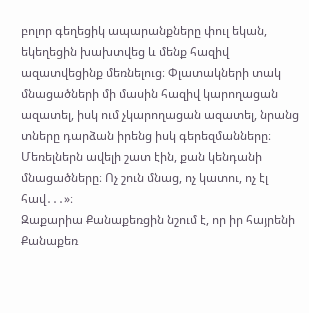բոլոր գեղեցիկ ապարանքները փուլ եկան, եկեղեցին խախտվեց և մենք հազիվ ազատվեցինք մեռնելուց։ Փլատակների տակ մնացածների մի մասին հազիվ կարողացան ազատել, իսկ ում չկարողացան ազատել, նրանց տները դարձան իրենց իսկ գերեզմանները։ Մեռելներն ավելի շատ էին, քան կենդանի մնացածները։ Ոչ շուն մնաց, ոչ կատու, ոչ էլ հավ․․․»։
Զաքարիա Քանաքեռցին նշում է, որ իր հայրենի Քանաքեռ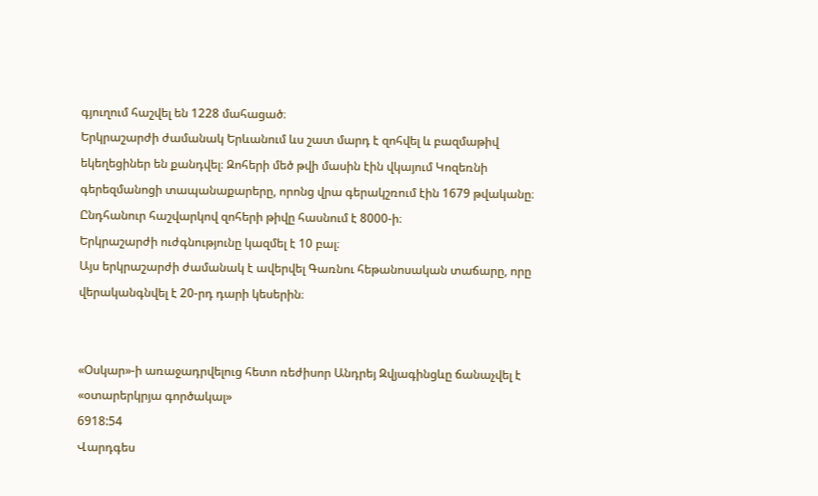գյուղում հաշվել են 1228 մահացած։
Երկրաշարժի ժամանակ Երևանում ևս շատ մարդ է զոհվել և բազմաթիվ եկեղեցիներ են քանդվել։ Զոհերի մեծ թվի մասին էին վկայում Կոզեռնի գերեզմանոցի տապանաքարերը, որոնց վրա գերակշռում էին 1679 թվականը։
Ընդհանուր հաշվարկով զոհերի թիվը հասնում է 8000-ի։
Երկրաշարժի ուժգնությունը կազմել է 10 բալ։
Այս երկրաշարժի ժամանակ է ավերվել Գառնու հեթանոսական տաճարը, որը վերականգնվել է 20-րդ դարի կեսերին։


«Օսկար»-ի առաջադրվելուց հետո ռեժիսոր Անդրեյ Զվյագինցևը ճանաչվել է «օտարերկրյա գործակալ»
6918:54
Վարդգես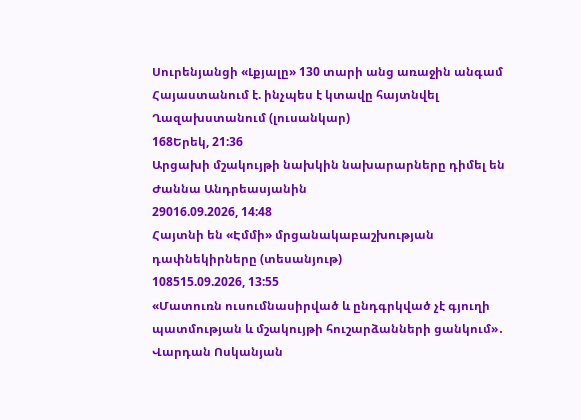Սուրենյանցի «Լքյալը» 130 տարի անց առաջին անգամ Հայաստանում է. ինչպես է կտավը հայտնվել Ղազախստանում (լուսանկար)
168Երեկ, 21:36
Արցախի մշակույթի նախկին նախարարները դիմել են Ժաննա Անդրեասյանին
29016.09.2026, 14:48
Հայտնի են «Էմմի» մրցանակաբաշխության դափնեկիրները (տեսանյութ)
108515.09.2026, 13:55
«Մատուռն ուսումնասիրված և ընդգրկված չէ գյուղի պատմության և մշակույթի հուշարձանների ցանկում»․ Վարդան Ոսկանյան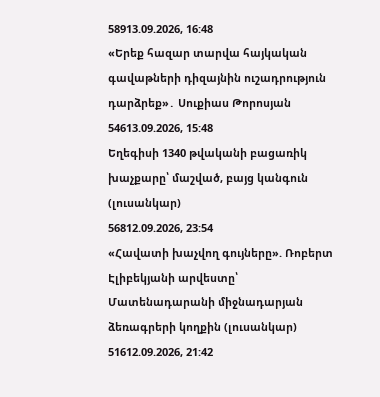58913.09.2026, 16:48
«Երեք հազար տարվա հայկական գավաթների դիզայնին ուշադրություն դարձրեք»․ Սուքիաս Թորոսյան
54613.09.2026, 15:48
Եղեգիսի 1340 թվականի բացառիկ խաչքարը՝ մաշված, բայց կանգուն (լուսանկար)
56812.09.2026, 23:54
«Հավատի խաչվող գույները». Ռոբերտ Էլիբեկյանի արվեստը՝ Մատենադարանի միջնադարյան ձեռագրերի կողքին (լուսանկար)
51612.09.2026, 21:42